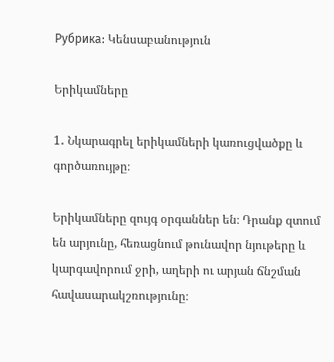Рубрика: Կենսաբանություն

Երիկամները

1․ Նկարագրել երիկամների կառուցվածքը և գործառույթը։

Երիկամները զույգ օրգաններ են։ Դրանք զտում են արյունը, հեռացնում թունավոր նյութերը և կարգավորում ջրի, աղերի ու արյան ճնշման հավասարակշռությունը։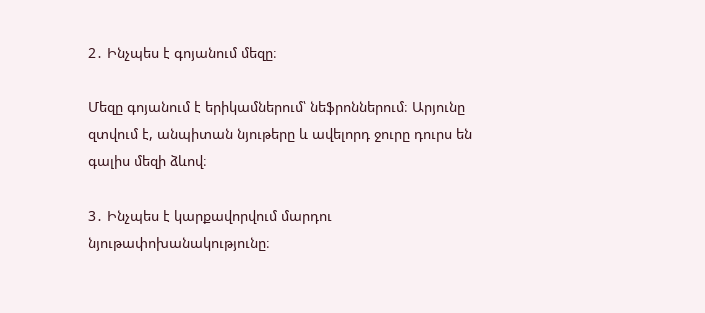2․ Ինչպես է գոյանում մեզը։

Մեզը գոյանում է երիկամներում՝ նեֆրոններում։ Արյունը զտվում է, անպիտան նյութերը և ավելորդ ջուրը դուրս են գալիս մեզի ձևով։

3․ Ինչպես է կարքավորվում մարդու նյութափոխանակությունը։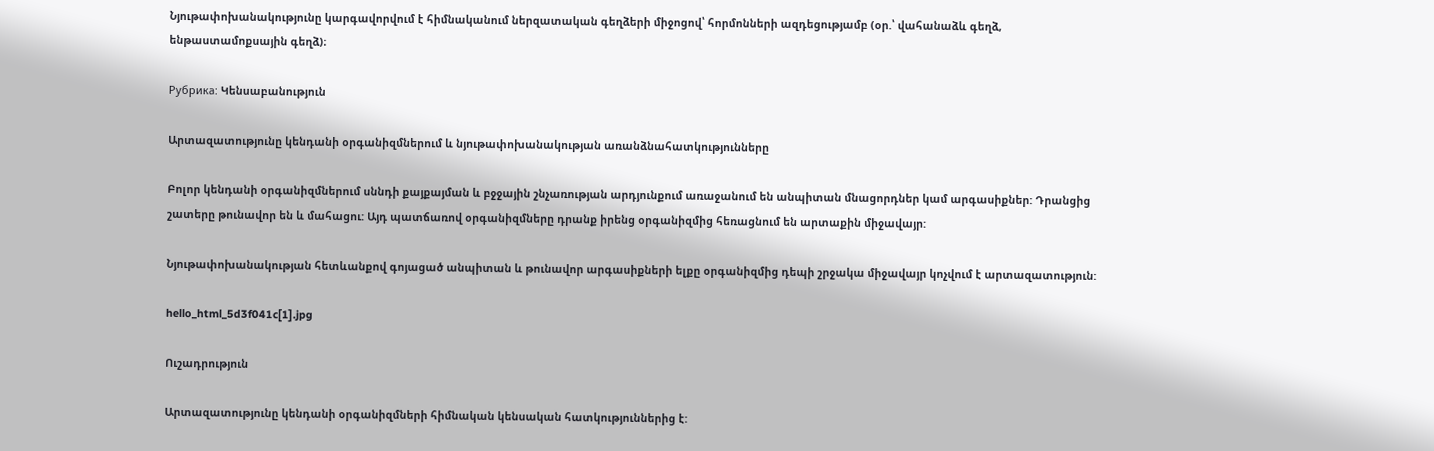Նյութափոխանակությունը կարգավորվում է հիմնականում ներզատական գեղձերի միջոցով՝ հորմոնների ազդեցությամբ (օր.՝ վահանաձև գեղձ, ենթաստամոքսային գեղձ)։

Рубрика: Կենսաբանություն

Արտազատությունը կենդանի օրգանիզմներում և նյութափոխանակության առանձնահատկությունները

Բոլոր կենդանի օրգանիզմներում սննդի քայքայման և բջջային շնչառության արդյունքում առաջանում են անպիտան մնացորդներ կամ արգասիքներ: Դրանցից շատերը թունավոր են և մահացու: Այդ պատճառով օրգանիզմները դրանք իրենց օրգանիզմից հեռացնում են արտաքին միջավայր:

Նյութափոխանակության հետևանքով գոյացած անպիտան և թունավոր արգասիքների ելքը օրգանիզմից դեպի շրջակա միջավայր կոչվում է արտազատություն:

hello_html_5d3f041c[1].jpg

Ուշադրություն

Արտազատությունը կենդանի օրգանիզմների հիմնական կենսական հատկություններից է: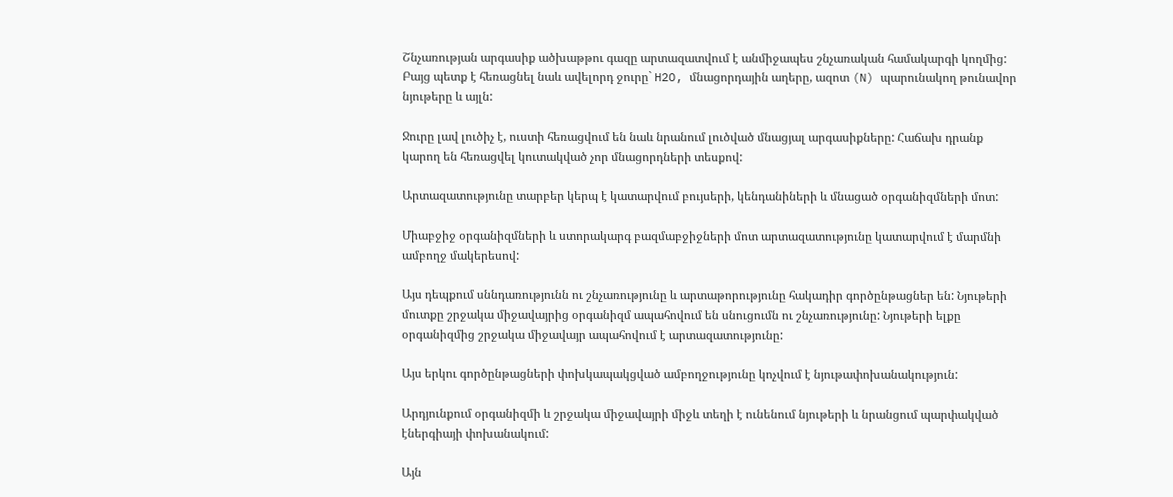Շնչառության արգասիք ածխաթթու գազը արտազատվում է անմիջապես շնչառական համակարգի կողմից: Բայց պետք է հեռացնել նաև ավելորդ ջուրը` H2O, մնացորդային աղերը, ազոտ (N) պարունակող թունավոր նյութերը և այլն:

Ջուրը լավ լուծիչ է, ուստի հեռացվում են նաև նրանում լուծված մնացյալ արգասիքները: Հաճախ դրանք կարող են հեռացվել կուտակված չոր մնացորդների տեսքով:

Արտազատությունը տարբեր կերպ է կատարվում բույսերի, կենդանիների և մնացած օրգանիզմների մոտ:

Միաբջիջ օրգանիզմների և ստորակարգ բազմաբջիջների մոտ արտազատությունը կատարվում է մարմնի ամբողջ մակերեսով:

Այս դեպքում սննդառությունն ու շնչառությունը և արտաթորությունը հակադիր գործընթացներ են: Նյութերի մուտքը շրջակա միջավայրից օրգանիզմ ապահովում են սնուցումն ու շնչառությունը: Նյութերի ելքը օրգանիզմից շրջակա միջավայր ապահովում է արտազատությունը:

Այս երկու գործընթացների փոխկապակցված ամբողջությունը կոչվում է նյութափոխանակություն:

Արդյունքում օրգանիզմի և շրջակա միջավայրի միջև տեղի է ունենում նյութերի և նրանցում պարփակված էներգիայի փոխանակում:

Այն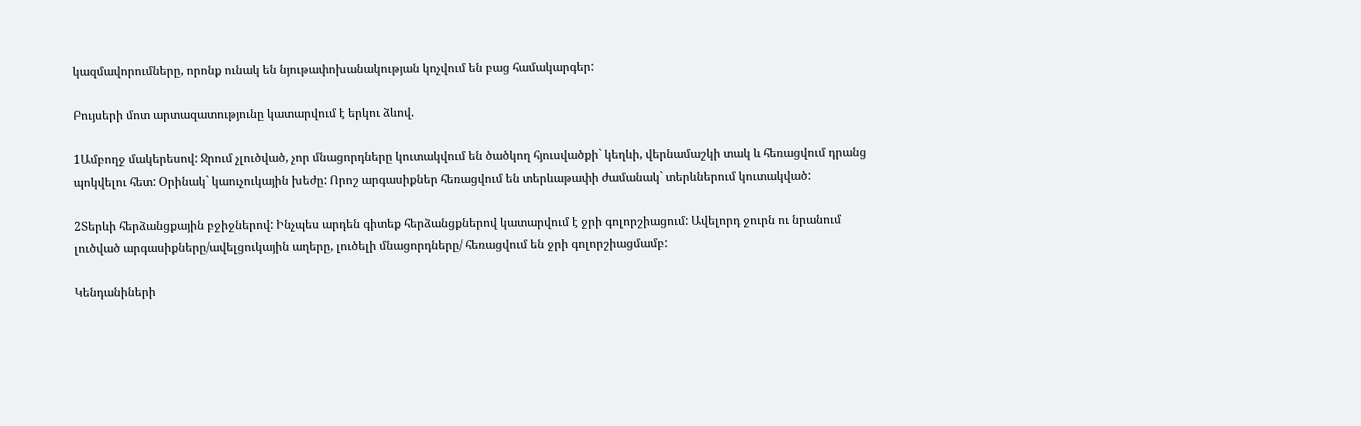կազմավորումները, որոնք ունակ են նյութափոխանակության կոչվում են բաց համակարգեր:

Բույսերի մոտ արտազատությունը կատարվում է երկու ձևով.

1Ամբողջ մակերեսով: Ջրում չլուծված, չոր մնացորդները կուտակվում են ծածկող հյուսվածքի` կեղևի, վերնամաշկի տակ և հեռացվում դրանց պոկվելու հետ: Օրինակ` կաուչուկային խեժը: Որոշ արգասիքներ հեռացվում են տերևաթափի ժամանակ` տերևներում կուտակված:

2Տերևի հերձանցքային բջիջներով: Ինչպես արդեն գիտեք հերձանցքներով կատարվում է ջրի գոլորշիացում: Ավելորդ ջուրն ու նրանում լուծված արգասիքները/ավելցուկային աղերը, լուծելի մնացորդները/ հեռացվում են ջրի գոլորշիացմամբ:

Կենդանիների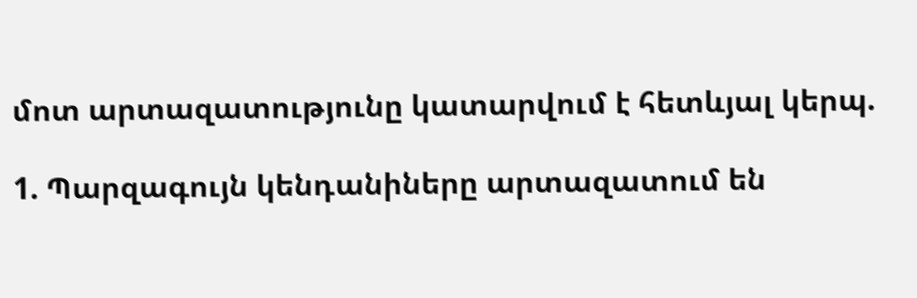մոտ արտազատությունը կատարվում է հետևյալ կերպ.

1. Պարզագույն կենդանիները արտազատում են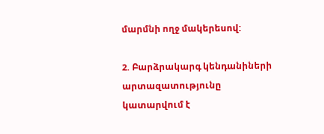մարմնի ողջ մակերեսով:

2. Բարձրակարգ կենդանիների արտազատությունը կատարվում է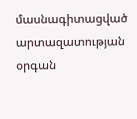մասնագիտացված արտազատության օրգան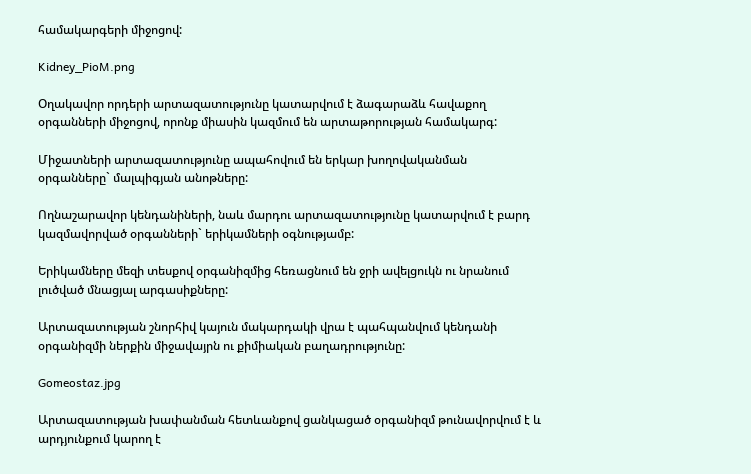համակարգերի միջոցով:

Kidney_PioM.png

Օղակավոր որդերի արտազատությունը կատարվում է ձագարաձև հավաքող օրգանների միջոցով, որոնք միասին կազմում են արտաթորության համակարգ:

Միջատների արտազատությունը ապահովում են երկար խողովականման օրգանները` մալպիգյան անոթները:

Ողնաշարավոր կենդանիների, նաև մարդու արտազատությունը կատարվում է բարդ կազմավորված օրգանների` երիկամների օգնությամբ:

Երիկամները մեզի տեսքով օրգանիզմից հեռացնում են ջրի ավելցուկն ու նրանում լուծված մնացյալ արգասիքները:

Արտազատության շնորհիվ կայուն մակարդակի վրա է պահպանվում կենդանի օրգանիզմի ներքին միջավայրն ու քիմիական բաղադրությունը:

Gomeostaz.jpg

Արտազատության խափանման հետևանքով ցանկացած օրգանիզմ թունավորվում է և արդյունքում կարող է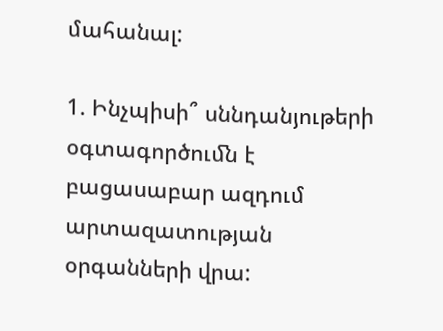մահանալ:

1. Ինչպիսի՞ սննդանյութերի օգտագործուﬓ է բացասաբար ազդում արտազատության օրգանների վրա: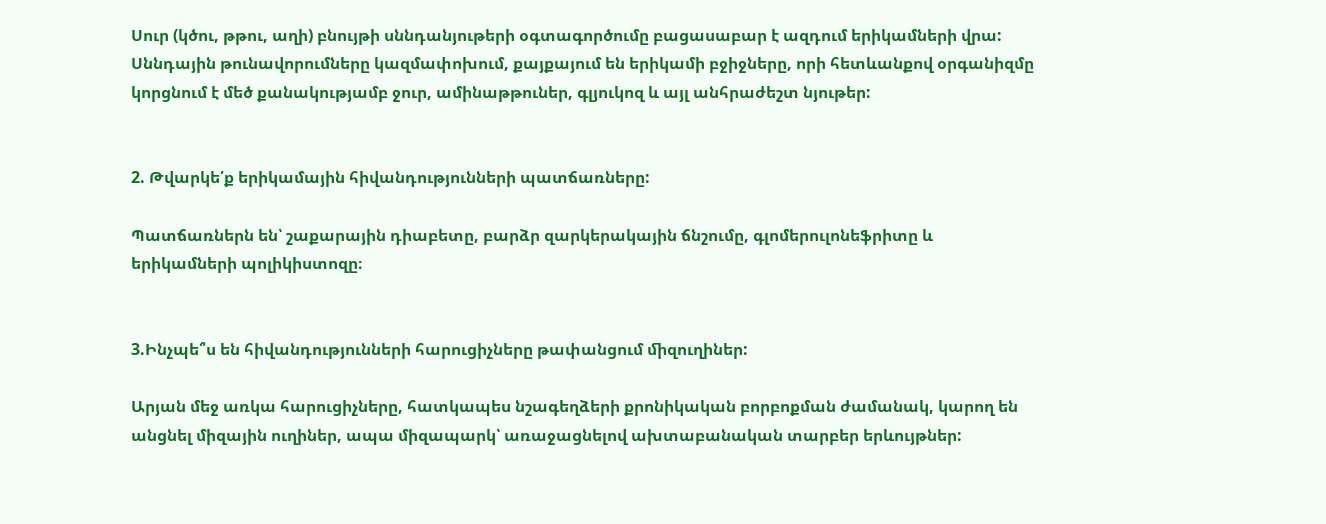Սուր (կծու, թթու, աղի) բնույթի սննդանյութերի օգտագործումը բացասաբար է ազդում երիկամների վրա: Սննդային թունավորումները կազմափոխում, քայքայում են երիկամի բջիջները, որի հետևանքով օրգանիզմը կորցնում է մեծ քանակությամբ ջուր, ամինաթթուներ, գլյուկոզ և այլ անհրաժեշտ նյութեր:


2. Թվարկե՛ք երիկամային հիվանդությունների պատճառները:

Պատճառներն են՝ շաքարային դիաբետը, բարձր զարկերակային ճնշումը, գլոմերուլոնեֆրիտը և երիկամների պոլիկիստոզը։


3.Ինչպե՞ս են հիվանդությունների հարուցիչները թափանցում ﬕզուղիներ:

Արյան մեջ առկա հարուցիչները, հատկապես նշագեղձերի քրոնիկական բորբոքման ժամանակ, կարող են անցնել միզային ուղիներ, ապա միզապարկ՝ առաջացնելով ախտաբանական տարբեր երևույթներ: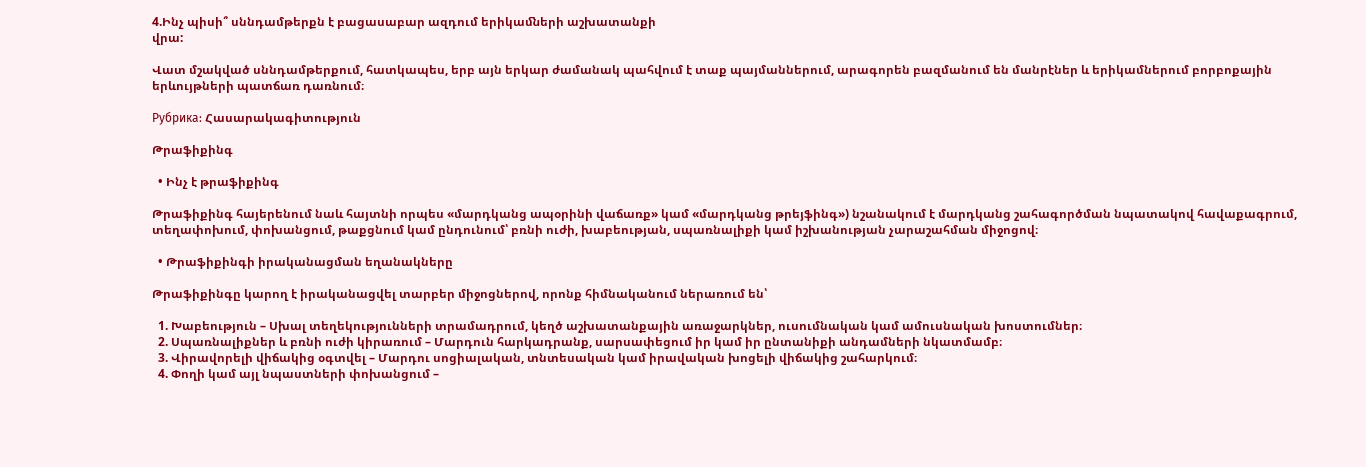4.Ինչ պիսի՞ սննդամթերքն է բացասաբար ազդում երիկաﬓերի աշխատանքի
վրա:

Վատ մշակված սննդամթերքում, հատկապես, երբ այն երկար ժամանակ պահվում է տաք պայմաններում, արագորեն բազմանում են մանրէներ և երիկամներում բորբոքային երևույթների պատճառ դառնում։

Рубрика: Հասարակագիտություն

Թրաֆիքինգ

  • Ինչ է թրաֆիքինգ

Թրաֆիքինգ հայերենում նաև հայտնի որպես «մարդկանց ապօրինի վաճառք» կամ «մարդկանց թրեյֆինգ») նշանակում է մարդկանց շահագործման նպատակով հավաքագրում, տեղափոխում, փոխանցում, թաքցնում կամ ընդունում՝ բռնի ուժի, խաբեության, սպառնալիքի կամ իշխանության չարաշահման միջոցով։

  • Թրաֆիքինգի իրականացման եղանակները

Թրաֆիքինգը կարող է իրականացվել տարբեր միջոցներով, որոնք հիմնականում ներառում են՝

  1. Խաբեություն – Սխալ տեղեկությունների տրամադրում, կեղծ աշխատանքային առաջարկներ, ուսումնական կամ ամուսնական խոստումներ։
  2. Սպառնալիքներ և բռնի ուժի կիրառում – Մարդուն հարկադրանք, սարսափեցում իր կամ իր ընտանիքի անդամների նկատմամբ։
  3. Վիրավորելի վիճակից օգտվել – Մարդու սոցիալական, տնտեսական կամ իրավական խոցելի վիճակից շահարկում։
  4. Փողի կամ այլ նպաստների փոխանցում –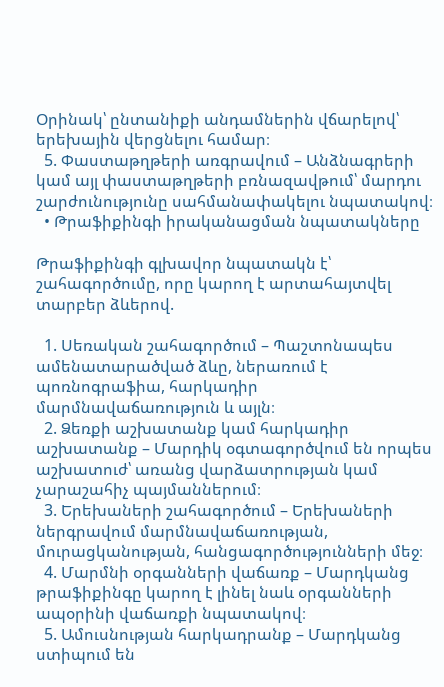Օրինակ՝ ընտանիքի անդամներին վճարելով՝ երեխային վերցնելու համար։
  5. Փաստաթղթերի առգրավում – Անձնագրերի կամ այլ փաստաթղթերի բռնազավթում՝ մարդու շարժունությունը սահմանափակելու նպատակով։
  • Թրաֆիքինգի իրականացման նպատակները

Թրաֆիքինգի գլխավոր նպատակն է՝ շահագործումը, որը կարող է արտահայտվել տարբեր ձևերով.

  1. Սեռական շահագործում – Պաշտոնապես ամենատարածված ձևը, ներառում է պոռնոգրաֆիա, հարկադիր մարմնավաճառություն և այլն։
  2. Ձեռքի աշխատանք կամ հարկադիր աշխատանք – Մարդիկ օգտագործվում են որպես աշխատուժ՝ առանց վարձատրության կամ չարաշահիչ պայմաններում։
  3. Երեխաների շահագործում – Երեխաների ներգրավում մարմնավաճառության, մուրացկանության, հանցագործությունների մեջ։
  4. Մարմնի օրգանների վաճառք – Մարդկանց թրաֆիքինգը կարող է լինել նաև օրգանների ապօրինի վաճառքի նպատակով։
  5. Ամուսնության հարկադրանք – Մարդկանց ստիպում են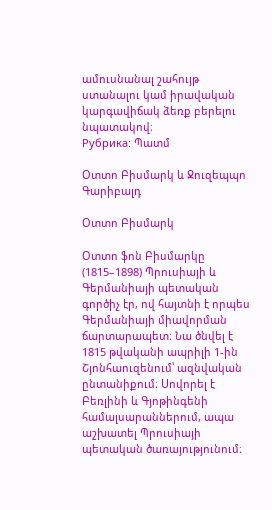ամուսնանալ շահույթ ստանալու կամ իրավական կարգավիճակ ձեռք բերելու նպատակով։
Рубрика: Պատմ

Օտտո Բիսմարկ և Ջուզեպպո Գարիբալդ

Օտտո Բիսմարկ

Օտտո ֆոն Բիսմարկը (1815–1898) Պրուսիայի և Գերմանիայի պետական գործիչ էր, ով հայտնի է որպես Գերմանիայի միավորման ճարտարապետ։ Նա ծնվել է 1815 թվականի ապրիլի 1-ին Շյոնհաուզենում՝ ազնվական ընտանիքում։ Սովորել է Բեռլինի և Գյոթինգենի համալսարաններում, ապա աշխատել Պրուսիայի պետական ծառայությունում։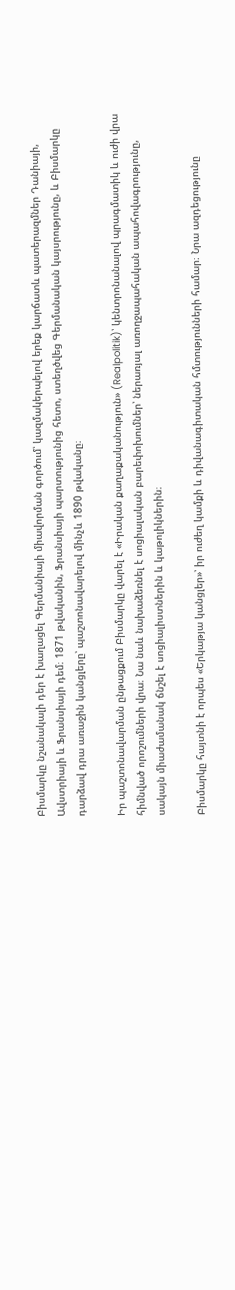Բիսմարկը նշանակալի դեր է խաղացել Գերմանիայի միավորման գործում՝ կազմակերպելով երեք կարճատև պատերազմներ Դանիայի, Ավստրիայի և Ֆրանսիայի դեմ։ 1871 թվականին, Ֆրանսիայի պարտությունից հետո, ստեղծվեց Գերմանական կայսրությունը, և Բիսմարկը դարձավ դրա առաջին կանցլերը՝ պաշտոնավարելով մինչև 1890 թվականը։

Իր պաշտոնավարման ընթացքում Բիսմարկը վարել է «Իրական քաղաքականություն» (Realpolitik)՝ կենտրոնանալով պրագմատիկ և ուժի վրա հիմնված որոշումների վրա։ Նա նաև նախաձեռնել է սոցիալական բարեփոխումներ՝ ներառյալ առողջապահական ապահովագրությունը, սակայն միաժամանակ ճնշել է սոցիալիստներին և կաթոլիկներին։

Բիսմարկը հայտնի է որպես «Երկաթյա կանցլեր»՝ իր ուժեղ կամքի և դիվանագիտական հմտությունների համար։ Նրա ազդեցությունը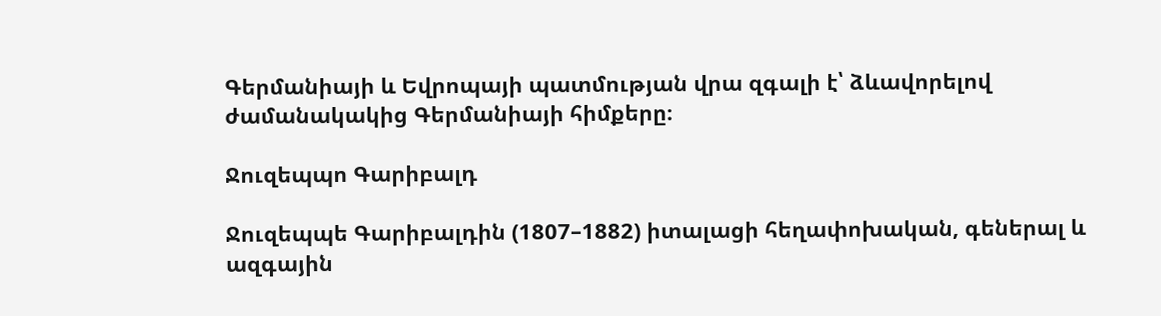Գերմանիայի և Եվրոպայի պատմության վրա զգալի է՝ ձևավորելով ժամանակակից Գերմանիայի հիմքերը։

Ջուզեպպո Գարիբալդ

Ջուզեպպե Գարիբալդին (1807–1882) իտալացի հեղափոխական, գեներալ և ազգային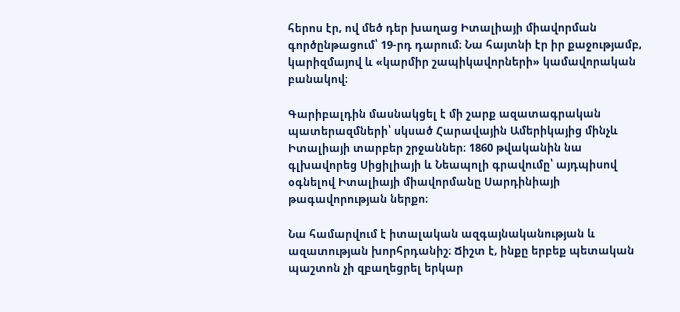հերոս էր, ով մեծ դեր խաղաց Իտալիայի միավորման գործընթացում՝ 19-րդ դարում։ Նա հայտնի էր իր քաջությամբ, կարիզմայով և «կարմիր շապիկավորների» կամավորական բանակով։

Գարիբալդին մասնակցել է մի շարք ազատագրական պատերազմների՝ սկսած Հարավային Ամերիկայից մինչև Իտալիայի տարբեր շրջաններ։ 1860 թվականին նա գլխավորեց Սիցիլիայի և Նեապոլի գրավումը՝ այդպիսով օգնելով Իտալիայի միավորմանը Սարդինիայի թագավորության ներքո։

Նա համարվում է իտալական ազգայնականության և ազատության խորհրդանիշ։ Ճիշտ է, ինքը երբեք պետական պաշտոն չի զբաղեցրել երկար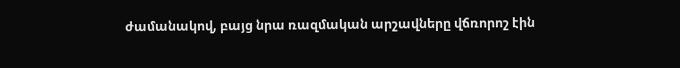ժամանակով, բայց նրա ռազմական արշավները վճռորոշ էին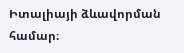Իտալիայի ձևավորման համար։